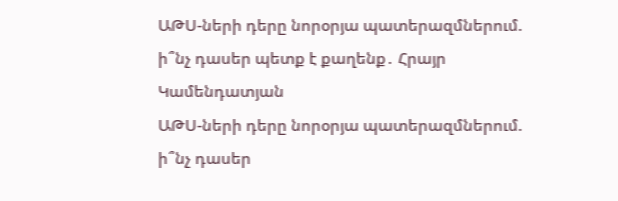ԱԹՍ-ների դերը նորօրյա պատերազմներում. ի՞նչ դասեր պետք է քաղենք․ Հրայր Կամենդատյան
ԱԹՍ-ների դերը նորօրյա պատերազմներում. ի՞նչ դասեր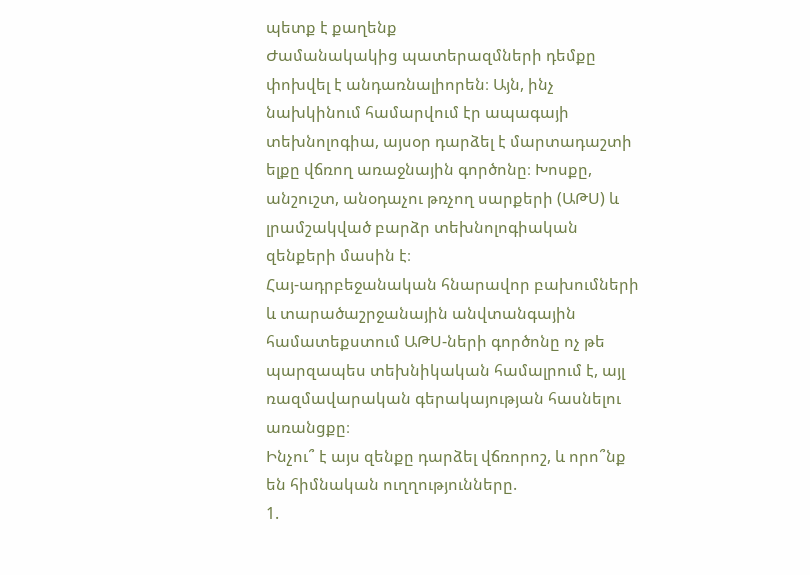պետք է քաղենք
Ժամանակակից պատերազմների դեմքը փոխվել է անդառնալիորեն։ Այն, ինչ նախկինում համարվում էր ապագայի տեխնոլոգիա, այսօր դարձել է մարտադաշտի ելքը վճռող առաջնային գործոնը։ Խոսքը, անշուշտ, անօդաչու թռչող սարքերի (ԱԹՍ) և լրամշակված բարձր տեխնոլոգիական զենքերի մասին է։
Հայ-ադրբեջանական հնարավոր բախումների և տարածաշրջանային անվտանգային համատեքստում ԱԹՍ-ների գործոնը ոչ թե պարզապես տեխնիկական համալրում է, այլ ռազմավարական գերակայության հասնելու առանցքը։
Ինչու՞ է այս զենքը դարձել վճռորոշ, և որո՞նք են հիմնական ուղղությունները.
1.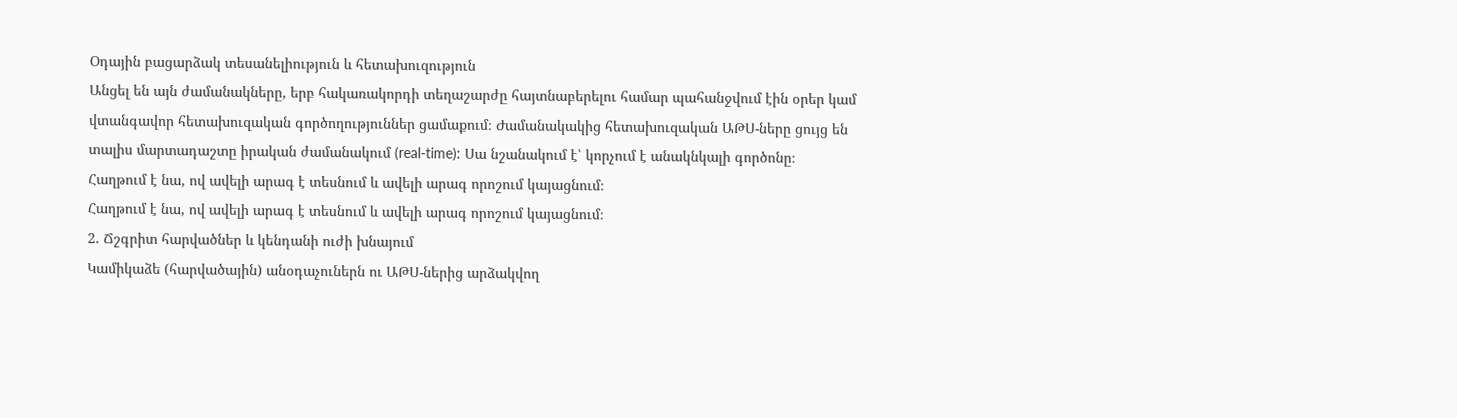Օդային բացարձակ տեսանելիություն և հետախուզություն
Անցել են այն ժամանակները, երբ հակառակորդի տեղաշարժը հայտնաբերելու համար պահանջվում էին օրեր կամ վտանգավոր հետախուզական գործողություններ ցամաքում։ Ժամանակակից հետախուզական ԱԹՍ-ները ցույց են տալիս մարտադաշտը իրական ժամանակում (real-time): Սա նշանակում է՝ կորչում է անակնկալի գործոնը։
Հաղթում է նա, ով ավելի արագ է տեսնում և ավելի արագ որոշում կայացնում։
Հաղթում է նա, ով ավելի արագ է տեսնում և ավելի արագ որոշում կայացնում։
2. Ճշգրիտ հարվածներ և կենդանի ուժի խնայում
Կամիկաձե (հարվածային) անօդաչուներն ու ԱԹՍ-ներից արձակվող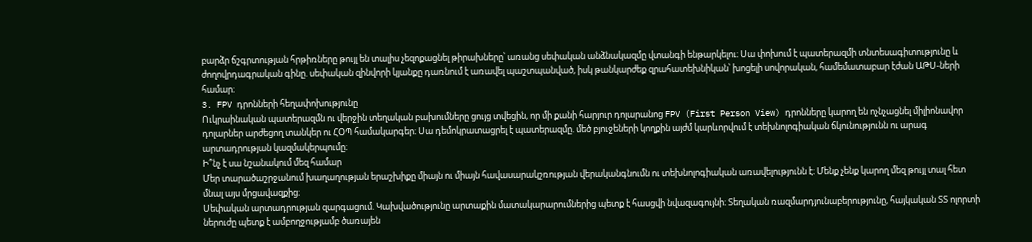բարձր ճշգրտության հրթիռները թույլ են տալիս չեզոքացնել թիրախները՝ առանց սեփական անձնակազմը վտանգի ենթարկելու։ Սա փոխում է պատերազմի տնտեսագիտությունը և ժողովրդագրական գինը. սեփական զինվորի կյանքը դառնում է առավել պաշտպանված, իսկ թանկարժեք զրահատեխնիկան՝ խոցելի սովորական, համեմատաբար էժան ԱԹՍ-ների համար։
3. FPV դրոնների հեղափոխությունը
Ուկրաինական պատերազմն ու վերջին տեղական բախումները ցույց տվեցին, որ մի քանի հարյուր դոլարանոց FPV (First Person View) դրոնները կարող են ոչնչացնել միլիոնավոր դոլարներ արժեցող տանկեր ու ՀՕՊ համակարգեր։ Սա դեմոկրատացրել է պատերազմը. մեծ բյուջեների կողքին այժմ կարևորվում է տեխնոլոգիական ճկունությունն ու արագ արտադրության կազմակերպումը։
Ի՞նչ է սա նշանակում մեզ համար
Մեր տարածաշրջանում խաղաղության երաշխիքը միայն ու միայն հավասարակշռության վերականգնումն ու տեխնոլոգիական առավելությունն է։ Մենք չենք կարող մեզ թույլ տալ հետ մնալ այս մրցավազքից։
Սեփական արտադրության զարգացում. Կախվածությունը արտաքին մատակարարումներից պետք է հասցվի նվազագույնի։ Տեղական ռազմարդյունաբերությունը, հայկական ՏՏ ոլորտի ներուժը պետք է ամբողջությամբ ծառայեն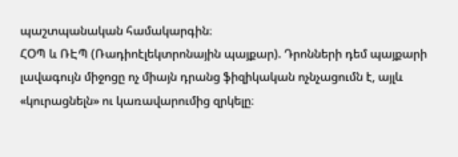պաշտպանական համակարգին։
ՀՕՊ և ՌԷՊ (Ռադիոէլեկտրոնային պայքար). Դրոնների դեմ պայքարի լավագույն միջոցը ոչ միայն դրանց ֆիզիկական ոչնչացումն է, այլև «կուրացնելն» ու կառավարումից զրկելը։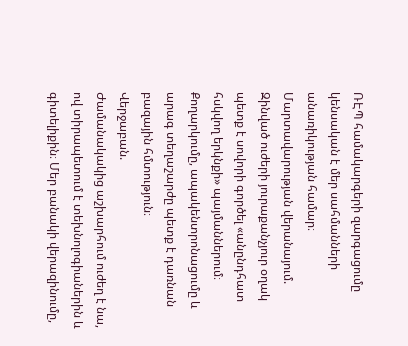ՌԷՊ համակարգերի զարգացումը կենսական է մեր սահմանների անառիկության համար։
Մարտավարության վերանայում. Զինված ուժերի յուրաքանչյուր օղակ պետք է սովորի գործել «անընդհատ հսկվող երկնքի» պայմաններում։ Քողարկումը, ապակենտրոնացումը և արագ տեղաշարժը պետք է դառնան բազային հմտություն։
Վերջաբան.
Ժամանակակից աշխարհում ուժեղ է նա, ով տիրապետում է տեխնոլոգիաներին և գիտելիքին։ Մեր բանակի վերազինումը,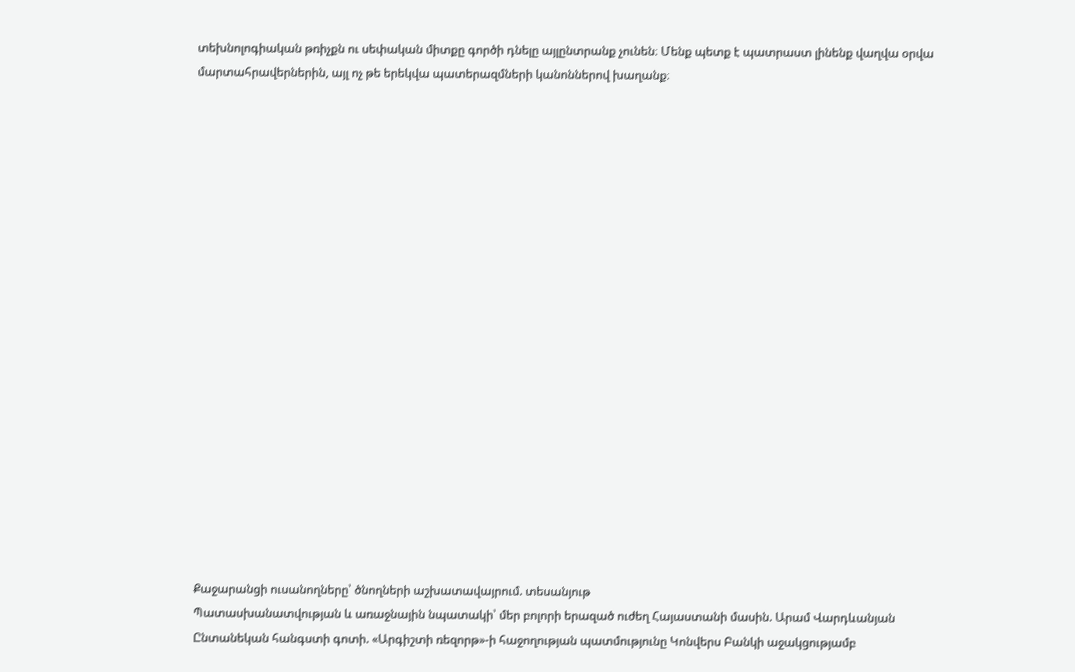տեխնոլոգիական թռիչքն ու սեփական միտքը գործի դնելը այլընտրանք չունեն։ Մենք պետք է պատրաստ լինենք վաղվա օրվա մարտահրավերներին, այլ ոչ թե երեկվա պատերազմների կանոններով խաղանք։




















Քաջարանցի ուսանողները՝ ծնողների աշխատավայրում. տեսանյութ
Պատասխանատվության և առաջնային նպատակի՝ մեր բոլորի երազած ուժեղ Հայաստանի մասին. Արամ Վարդևանյան
Ընտանեկան հանգստի գոտի. «Արգիշտի ռեզորթ»-ի հաջողության պատմությունը Կոնվերս Բանկի աջակցությամբ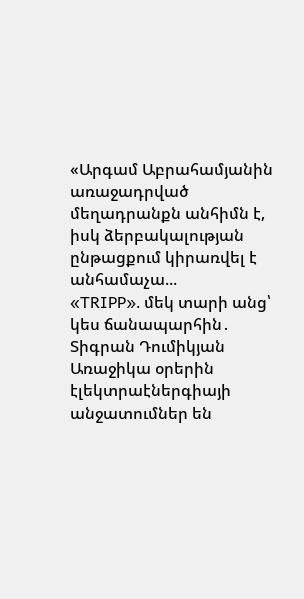«Արգամ Աբրահամյանին առաջադրված մեղադրանքն անհիմն է, իսկ ձերբակալության ընթացքում կիրառվել է անհամաչա...
«TRIPP»․ մեկ տարի անց՝ կես ճանապարհին․ Տիգրան Դումիկյան
Առաջիկա օրերին էլեկտրաէներգիայի անջատումներ են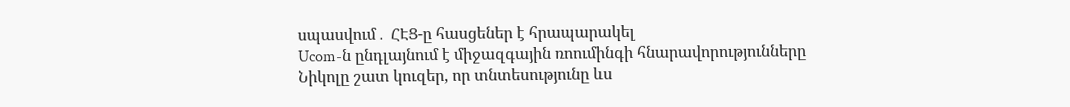սպասվում․ ՀԷՑ-ը հասցեներ է հրապարակել
Ucom-ն ընդլայնում է միջազգային ռոումինգի հնարավորությունները
Նիկոլը շատ կուզեր, որ տնտեսությունը ևս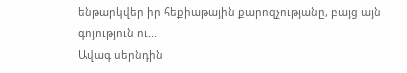ենթարկվեր իր հեքիաթային քարոզչությանը, բայց այն գոյություն ու...
Ավագ սերնդին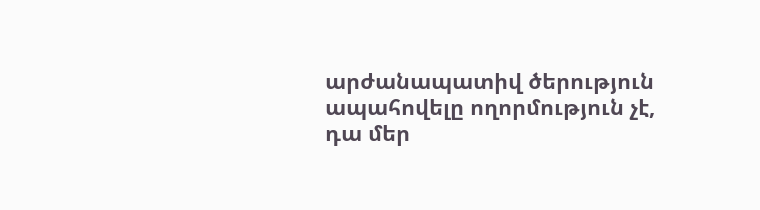արժանապատիվ ծերություն ապահովելը ողորմություն չէ, դա մեր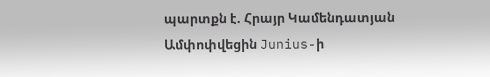պարտքն է. Հրայր Կամենդատյան
Ամփոփվեցին Junius-ի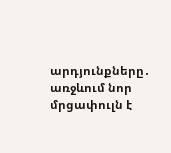արդյունքները․ առջևում նոր մրցափուլն է